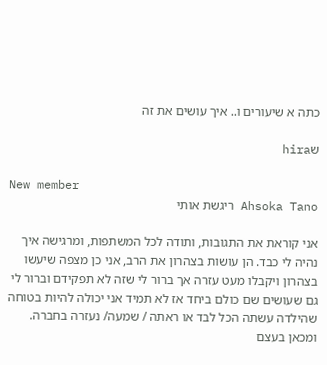כתה א שיעורים ו.. איך עושים את זה

שhira

New member
Ahsoka Tano ריגשת אותי

אני קוראת את התגובות, ותודה לכל המשתפות, ומרגישה איך נהיה לי כבד. הן עושות בצהרון את הרב, אני כן מצפה שיעשו בצהרון ויקבלו מעט עזרה אך ברור לי שזה לא תפקידם וברור לי גם שעושים שם כולם ביחד אז לא תמיד אני יכולה להיות בטוחה שהילדה עשתה הכל לבד או ראתה / שמעה/ נעזרה בחברה. ומכאן בעצם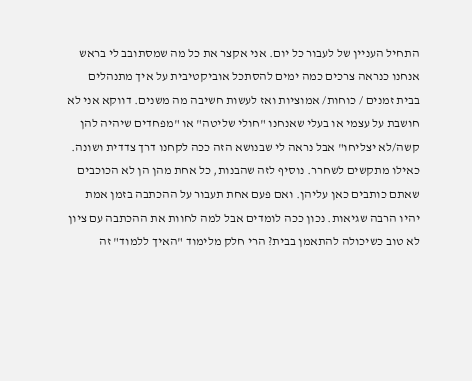התחיל העניין של לעבור כל יום. אני אקצר את כל מה שמסתובב לי בראש אנחנו כנראה צרכים כמה ימים להסתכל אוביקטיבית על איך מתנהלים בבית זמנים / כוחות/ אמוציות ואז לעשות חשיבה מה משנים. דווקא אני לא חושבת על עצמי או בעלי שאנחנו "חולי שליטה" או "מפחדים שיהיה להן קשה/לא יצליחו" אבל נראה לי שבנושא הזה ככה לקחנו דרך צדדית ושונה. כאילו מתקשים לשחרר. נוסיף לזה שהבנות, כל אחת מהן הן לא הכוכבים שאתם כותבים כאן עליהן. ואם פעם אחת תעבור על ההכתבה בזמן אמת יהיו הרבה שגיאות. נכון ככה לומדים אבל למה לחוות את ההכתבה עם ציון לא טוב כשיכולה להתאמן בבית? הרי חלק מלימוד "האיך ללמוד" זה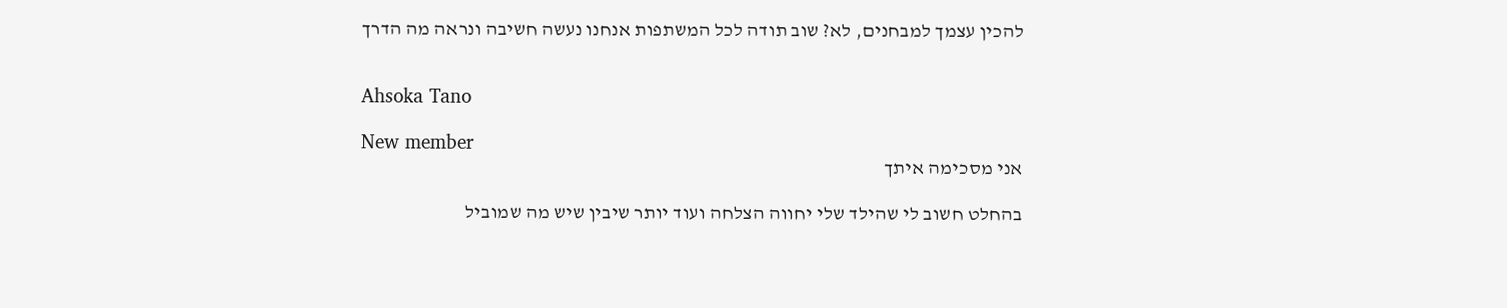להכין עצמך למבחנים, לא? שוב תודה לכל המשתפות אנחנו נעשה חשיבה ונראה מה הדרך


Ahsoka Tano

New member
אני מסכימה איתך

בהחלט חשוב לי שהילד שלי יחווה הצלחה ועוד יותר שיבין שיש מה שמוביל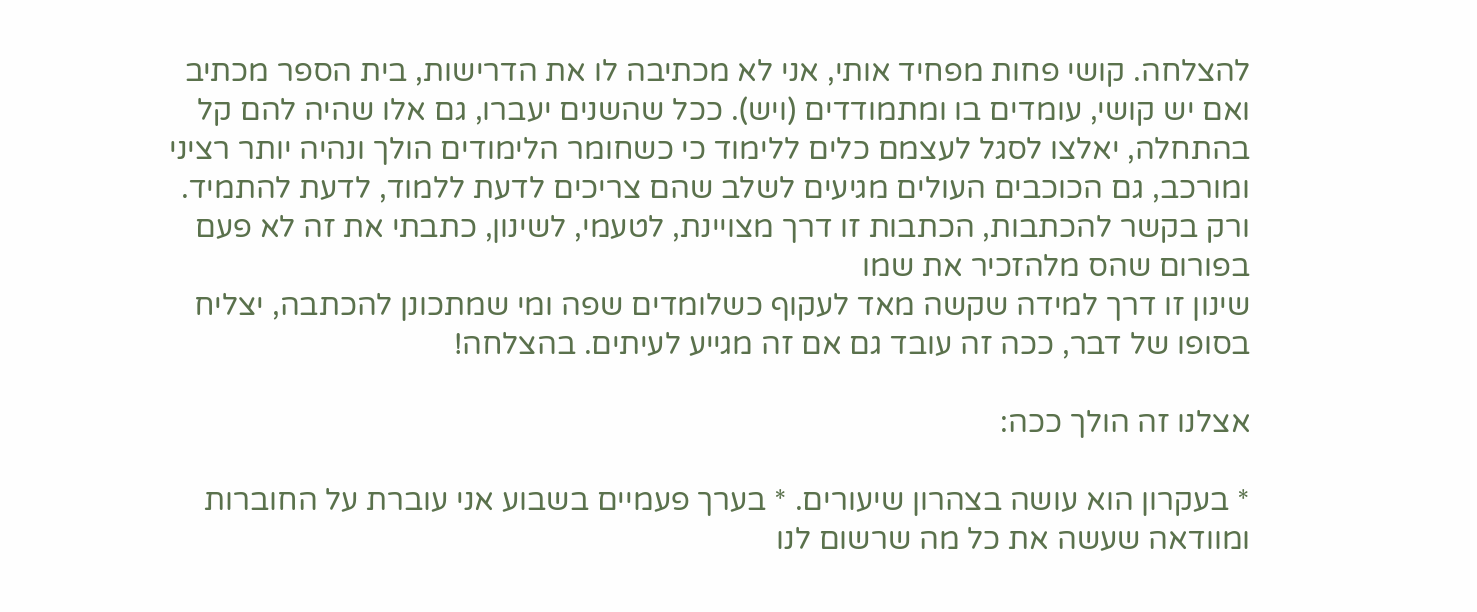להצלחה. קושי פחות מפחיד אותי, אני לא מכתיבה לו את הדרישות, בית הספר מכתיב ואם יש קושי, עומדים בו ומתמודדים (ויש). ככל שהשנים יעברו, גם אלו שהיה להם קל בהתחלה, יאלצו לסגל לעצמם כלים ללימוד כי כשחומר הלימודים הולך ונהיה יותר רציני ומורכב, גם הכוכבים העולים מגיעים לשלב שהם צריכים לדעת ללמוד, לדעת להתמיד. ורק בקשר להכתבות, הכתבות זו דרך מצויינת, לטעמי, לשינון, כתבתי את זה לא פעם בפורום שהס מלהזכיר את שמו
שינון זו דרך למידה שקשה מאד לעקוף כשלומדים שפה ומי שמתכונן להכתבה, יצליח בסופו של דבר, ככה זה עובד גם אם זה מגייע לעיתים. בהצלחה!

אצלנו זה הולך ככה:

* בעקרון הוא עושה בצהרון שיעורים. * בערך פעמיים בשבוע אני עוברת על החוברות ומוודאה שעשה את כל מה שרשום לנו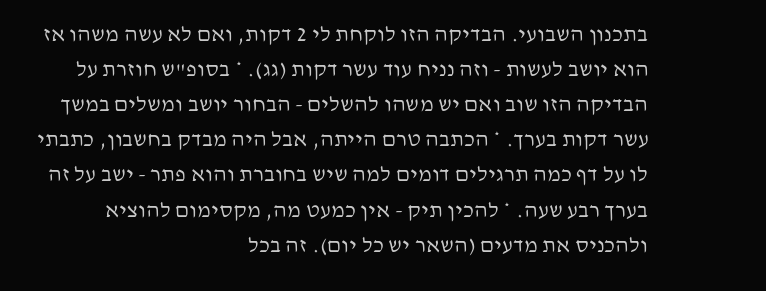בתכנון השבועי. הבדיקה הזו לוקחת לי 2 דקות, ואם לא עשה משהו אז הוא יושב לעשות - וזה נניח עוד עשר דקות (גג). * בסופ"ש חוזרת על הבדיקה הזו שוב ואם יש משהו להשלים - הבחור יושב ומשלים במשך עשר דקות בערך. * הכתבה טרם הייתה, אבל היה מבדק בחשבון, כתבתי לו על דף כמה תרגילים דומים למה שיש בחוברת והוא פתר - ישב על זה בערך רבע שעה. * להכין תיק - אין כמעט מה, מקסימום להוציא ולהכניס את מדעים (השאר יש כל יום). זה בכל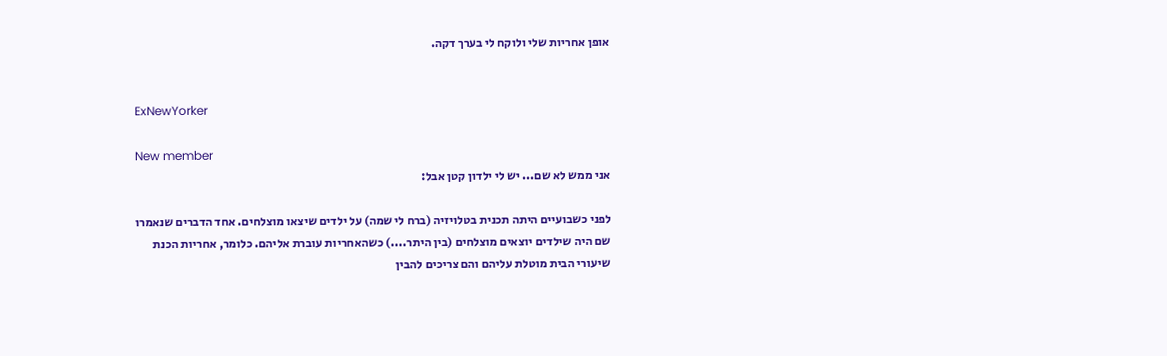אופן אחריות שלי ולוקח לי בערך דקה.


ExNewYorker

New member
אני ממש לא שם... יש לי ילדון קטן אבל:

לפני כשבועיים היתה תכנית בטלויזיה (ברח לי שמה) על ילדים שיצאו מוצלחים. אחד הדברים שנאמרו שם היה שילדים יוצאים מוצלחים (בין היתר....) כשהאחריות עוברת אליהם. כלומר, אחריות הכנת שיעורי הבית מוטלת עליהם והם צריכים להבין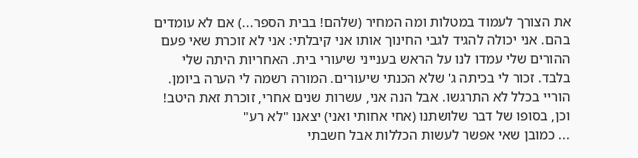את הצורך לעמוד במטלות ומה המחיר (שלהם! בבית הספר...) אם לא עומדים בהם. אני יכולה להגיד לגבי החינוך אותו אני קיבלתי: אני לא זוכרת שאי פעם ההורים שלי עמדו לנו על הראש בענייני שיעורי בית. האחריות היתה שלי בלבד. זכור לי בכיתה ג' שלא הכנתי שיעורים. המורה רשמה לי הערה ביומן. הוריי בכלל לא התרגשו. אבל הנה אני, עשרות שנים אחרי, זוכרת זאת היטב! וכן, בסופו של דבר שלושתנו (אחי אחותי ואני) יצאנו "לא רע"
... כמובן שאי אפשר לעשות הכללות אבל חשבתי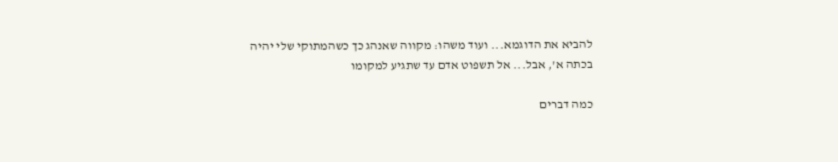להביא את הדוגמא... ועוד משהו: מקווה שאנהג כך כשהמתוקי שלי יהיה בכתה א', אבל... אל תשפוט אדם עד שתגיע למקומו

כמה דברים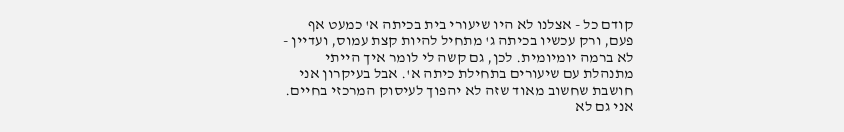קודם כל - אצלנו לא היו שיעורי בית בכיתה א' כמעט אף פעם, ורק עכשיו בכיתה ג' מתחיל להיות קצת עמוס, ועדיין - לא ברמה יומיומית. לכן, גם קשה לי לומר איך הייתי מתנהלת עם שיעורים בתחילת כיתה א'. אבל בעיקרון אני חושבת שחשוב מאוד שזה לא יהפוך לעיסוק המרכזי בחיים. אני גם לא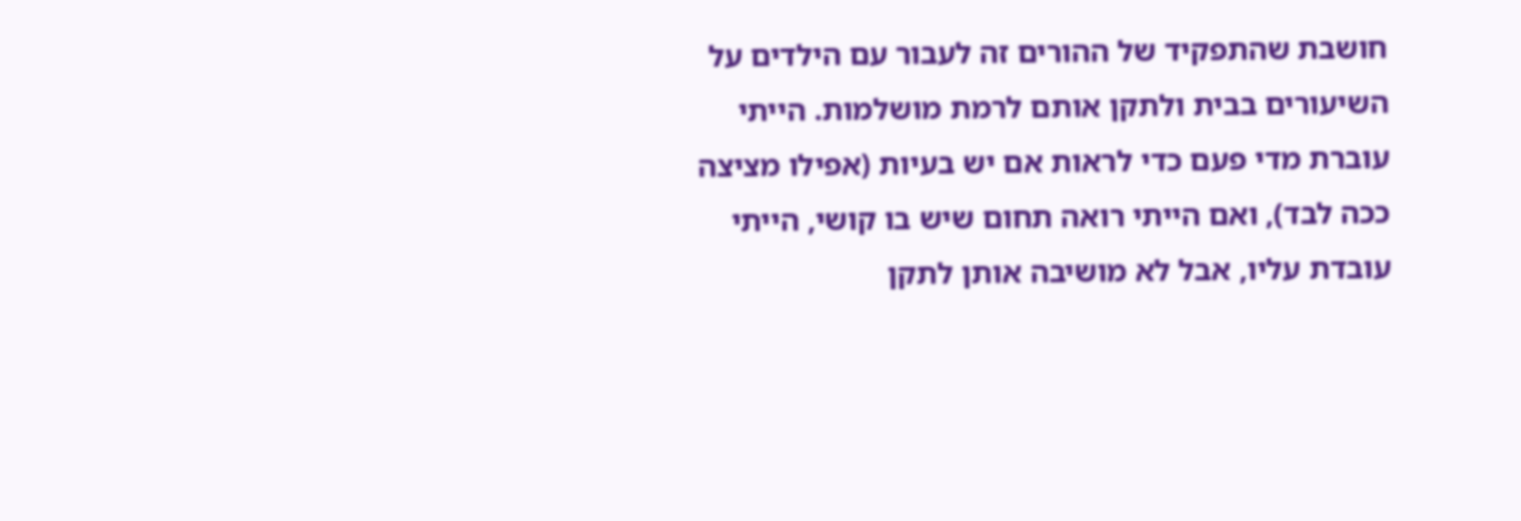חושבת שהתפקיד של ההורים זה לעבור עם הילדים על השיעורים בבית ולתקן אותם לרמת מושלמות. הייתי עוברת מדי פעם כדי לראות אם יש בעיות (אפילו מציצה ככה לבד), ואם הייתי רואה תחום שיש בו קושי, הייתי עובדת עליו, אבל לא מושיבה אותן לתקן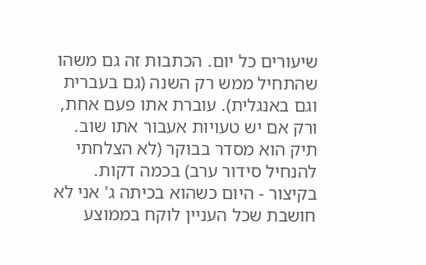שיעורים כל יום. הכתבות זה גם משהו שהתחיל ממש רק השנה (גם בעברית וגם באנגלית). עוברת אתו פעם אחת, ורק אם יש טעויות אעבור אתו שוב. תיק הוא מסדר בבוקר (לא הצלחתי להנחיל סידור ערב) בכמה דקות. בקיצור - היום כשהוא בכיתה ג' אני לא חושבת שכל העניין לוקח בממוצע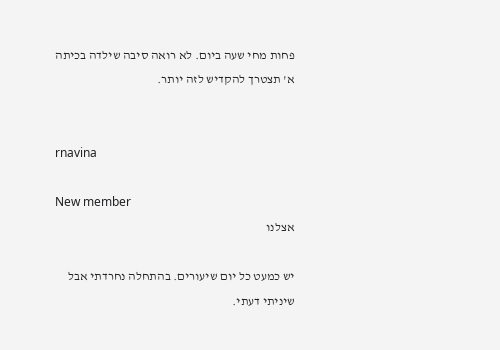פחות מחי שעה ביום. לא רואה סיבה שילדה בכיתה א' תצטרך להקדיש לזה יותר.


rnavina

New member
אצלנו

יש כמעט כל יום שיעורים. בהתחלה נחרדתי אבל שיניתי דעתי.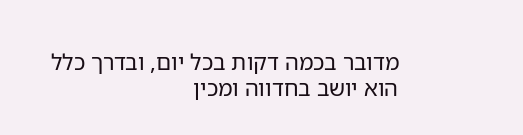מדובר בכמה דקות בכל יום, ובדרך כלל הוא יושב בחדווה ומכין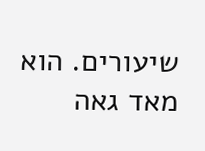שיעורים. הוא מאד גאה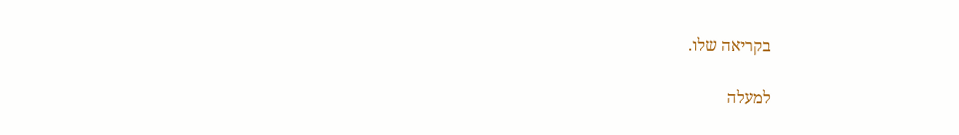בקריאה שלו.

למעלה